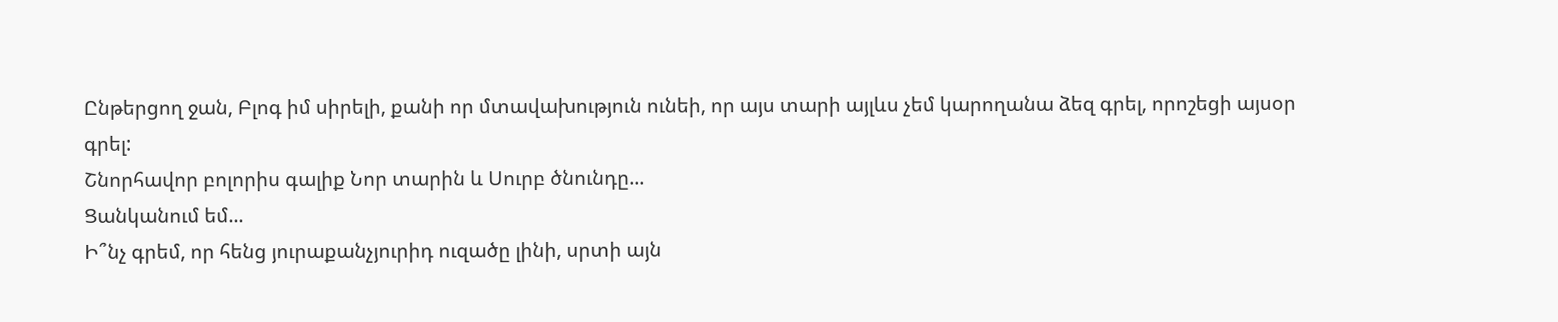Ընթերցող ջան, Բլոգ իմ սիրելի, քանի որ մտավախություն ունեի, որ այս տարի այլևս չեմ կարողանա ձեզ գրել, որոշեցի այսօր գրել:
Շնորհավոր բոլորիս գալիք Նոր տարին և Սուրբ ծնունդը...
Ցանկանում եմ...
Ի՞նչ գրեմ, որ հենց յուրաքանչյուրիդ ուզածը լինի, սրտի այն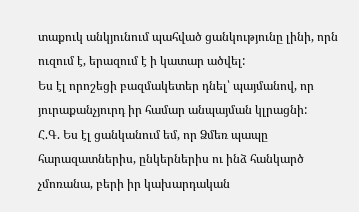տաքուկ անկյունում պահված ցանկությունը լինի, որն ուզում է, երազում է ի կատար ածվել:
Ես էլ որոշեցի բազմակետեր դնել՝ պայմանով, որ յուրաքանչյուրդ իր համար անպայման կլրացնի:
Հ.Գ. Ես էլ ցանկանում եմ, որ Ձմեռ պապը հարազատներիս, ընկերներիս ու ինձ հանկարծ չմոռանա, բերի իր կախարդական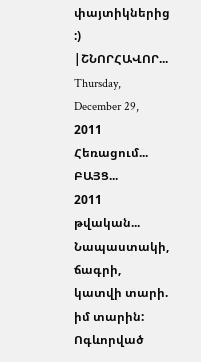փայտիկներից :)
|ՇՆՈՐՀԱՎՈՐ...
Thursday, December 29, 2011
Հեռացում... ԲԱՅՑ...
2011 թվական... Նապաստակի, ճագրի, կատվի տարի. իմ տարին:
Ոգևորված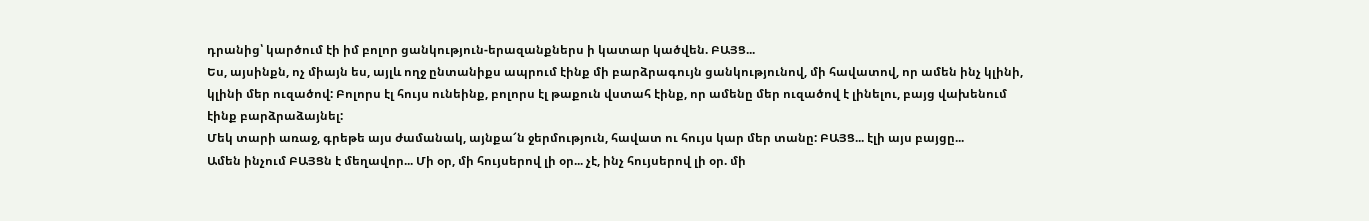դրանից՝ կարծում էի իմ բոլոր ցանկություն-երազանքներս ի կատար կածվեն. ԲԱՅՑ...
Ես, այսինքն, ոչ միայն ես, այլև ողջ ընտանիքս ապրում էինք մի բարձրագույն ցանկությունով, մի հավատով, որ ամեն ինչ կլինի, կլինի մեր ուզածով: Բոլորս էլ հույս ունեինք, բոլորս էլ թաքուն վստահ էինք, որ ամենը մեր ուզածով է լինելու, բայց վախենում էինք բարձրաձայնել:
Մեկ տարի առաջ, գրեթե այս ժամանակ, այնքա՜ն ջերմություն, հավատ ու հույս կար մեր տանը: ԲԱՅՑ... էլի այս բայցը...
Ամեն ինչում ԲԱՅՑն է մեղավոր... Մի օր, մի հույսերով լի օր... չէ, ինչ հույսերով լի օր. մի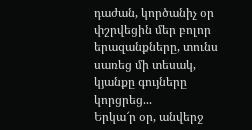դաժան, կործանիչ օր փշրվեցին մեր բոլոր երազանքները, տունս սառեց մի տեսակ, կյանքը գույները կորցրեց...
Երկա՜ր օր, անվերջ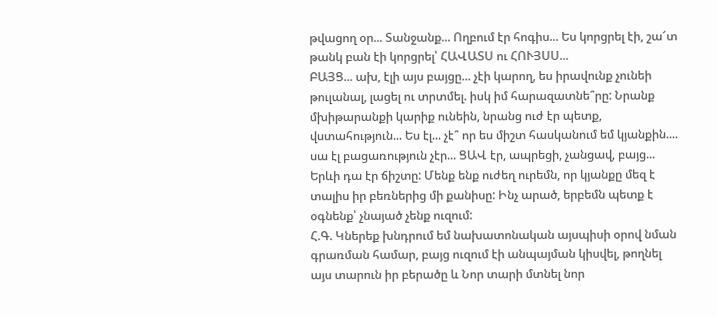թվացող օր... Տանջանք... Ողբում էր հոգիս... Ես կորցրել էի, շա՜տ թանկ բան էի կորցրել՝ ՀԱՎԱՏՍ ու ՀՈՒՅՍՍ...
ԲԱՅՑ... ախ, էլի այս բայցը... չէի կարող, ես իրավունք չունեի թուլանալ, լացել ու տրտմել. իսկ իմ հարազատնե՞րը: Նրանք մխիթարանքի կարիք ունեին, նրանց ուժ էր պետք, վստահություն... Ես էլ... չէ՞ որ ես միշտ հասկանում եմ կյանքին.... սա էլ բացառություն չէր... ՑԱՎ էր, ապրեցի, չանցավ, բայց... Երևի դա էր ճիշտը: Մենք ենք ուժեղ ուրեմն, որ կյանքը մեզ է տալիս իր բեռներից մի քանիսը: Ինչ արած, երբեմն պետք է օգնենք՝ չնայած չենք ուզում:
Հ.Գ. Կներեք խնդրում եմ նախատոնական այսպիսի օրով նման գրառման համար, բայց ուզում էի անպայման կիսվել, թողնել այս տարուն իր բերածը և Նոր տարի մտնել նոր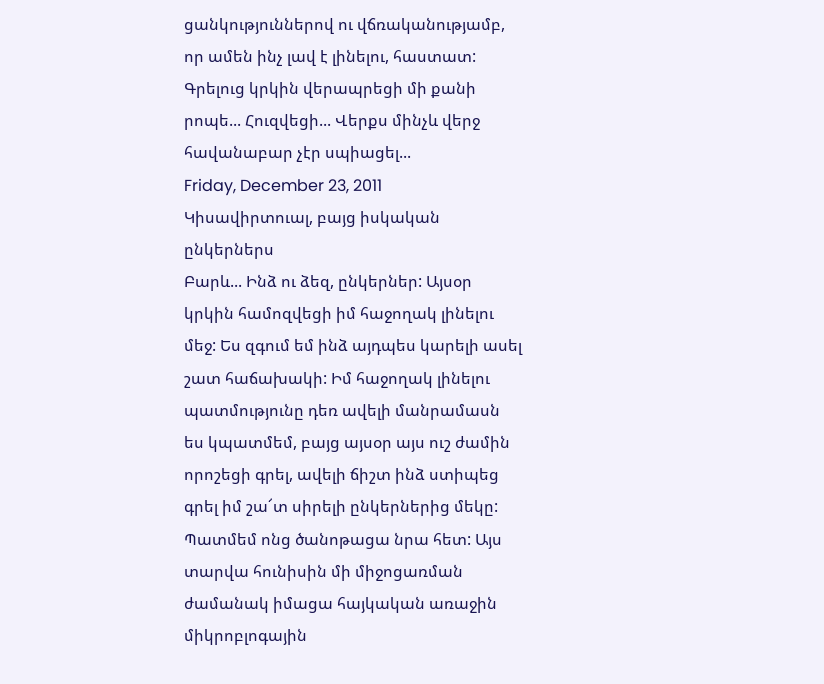ցանկություններով ու վճռականությամբ, որ ամեն ինչ լավ է լինելու, հաստատ:
Գրելուց կրկին վերապրեցի մի քանի րոպե... Հուզվեցի... Վերքս մինչև վերջ հավանաբար չէր սպիացել...
Friday, December 23, 2011
Կիսավիրտուալ, բայց իսկական ընկերներս
Բարև... Ինձ ու ձեզ, ընկերներ: Այսօր կրկին համոզվեցի իմ հաջողակ լինելու մեջ: Ես զգում եմ ինձ այդպես կարելի ասել շատ հաճախակի: Իմ հաջողակ լինելու պատմությունը դեռ ավելի մանրամասն ես կպատմեմ, բայց այսօր այս ուշ ժամին որոշեցի գրել, ավելի ճիշտ ինձ ստիպեց գրել իմ շա՜տ սիրելի ընկերներից մեկը:
Պատմեմ ոնց ծանոթացա նրա հետ: Այս տարվա հունիսին մի միջոցառման ժամանակ իմացա հայկական առաջին միկրոբլոգային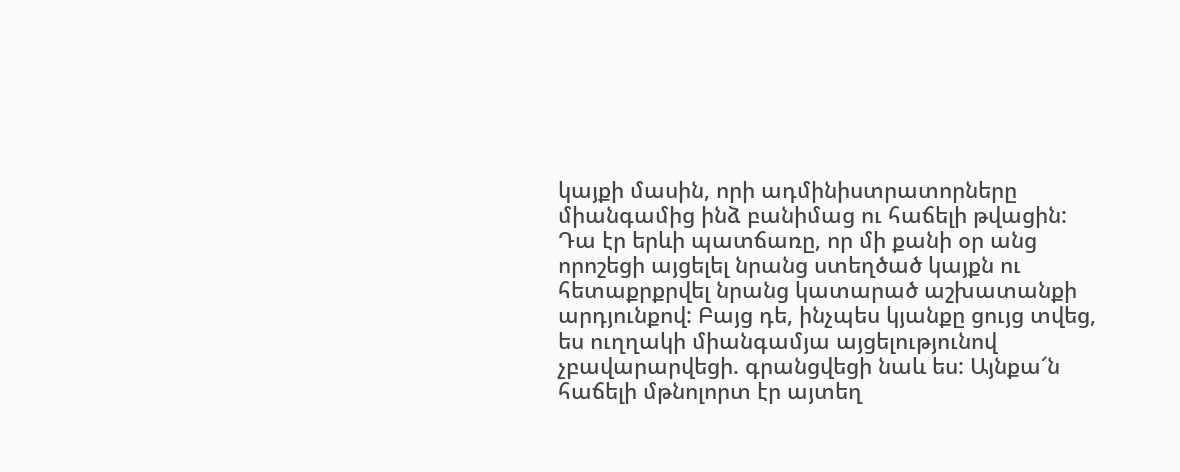կայքի մասին, որի ադմինիստրատորները միանգամից ինձ բանիմաց ու հաճելի թվացին: Դա էր երևի պատճառը, որ մի քանի օր անց որոշեցի այցելել նրանց ստեղծած կայքն ու հետաքրքրվել նրանց կատարած աշխատանքի արդյունքով: Բայց դե, ինչպես կյանքը ցույց տվեց, ես ուղղակի միանգամյա այցելությունով չբավարարվեցի. գրանցվեցի նաև ես: Այնքա՜ն հաճելի մթնոլորտ էր այտեղ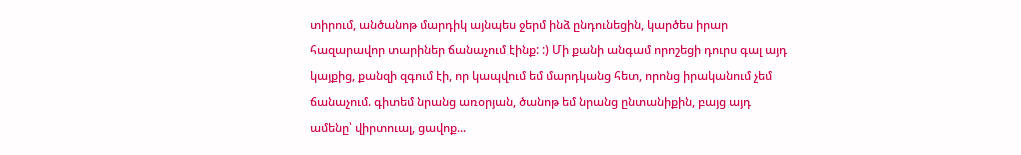տիրում, անծանոթ մարդիկ այնպես ջերմ ինձ ընդունեցին, կարծես իրար հազարավոր տարիներ ճանաչում էինք: :) Մի քանի անգամ որոշեցի դուրս գալ այդ կայքից, քանզի զգում էի, որ կապվում եմ մարդկանց հետ, որոնց իրականում չեմ ճանաչում. գիտեմ նրանց առօրյան, ծանոթ եմ նրանց ընտանիքին, բայց այդ ամենը՝ վիրտուալ, ցավոք...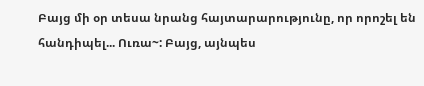Բայց մի օր տեսա նրանց հայտարարությունը, որ որոշել են հանդիպել... Ուռա~: Բայց, այնպես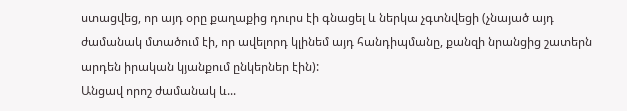ստացվեց, որ այդ օրը քաղաքից դուրս էի գնացել և ներկա չգտնվեցի (չնայած այդ ժամանակ մտածում էի, որ ավելորդ կլինեմ այդ հանդիպմանը, քանզի նրանցից շատերն արդեն իրական կյանքում ընկերներ էին):
Անցավ որոշ ժամանակ և...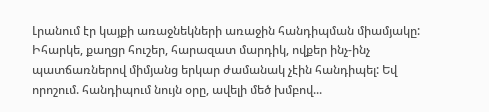Լրանում էր կայքի առաջնեկների առաջին հանդիպման միամյակը: Իհարկե, քաղցր հուշեր, հարազատ մարդիկ, ովքեր ինչ-ինչ պատճառներով միմյանց երկար ժամանակ չէին հանդիպել: Եվ որոշում. հանդիպում նույն օրը, ավելի մեծ խմբով...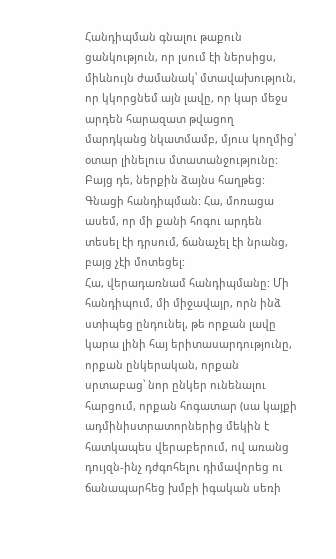Հանդիպման գնալու թաքուն ցանկություն, որ լսում էի ներսիցս, միևնույն ժամանակ՝ մտավախություն, որ կկորցնեմ այն լավը, որ կար մեջս արդեն հարազատ թվացող մարդկանց նկատմամբ, մյուս կողմից՝ օտար լինելուս մտատանջությունը:
Բայց դե, ներքին ձայնս հաղթեց: Գնացի հանդիպման: Հա, մոռացա ասեմ, որ մի քանի հոգու արդեն տեսել էի դրսում, ճանաչել էի նրանց, բայց չէի մոտեցել:
Հա, վերադառնամ հանդիպմանը: Մի հանդիպում, մի միջավայր, որն ինձ ստիպեց ընդունել, թե որքան լավը կարա լինի հայ երիտասարդությունը, որքան ընկերական, որքան սրտաբաց՝ նոր ընկեր ունենալու հարցում, որքան հոգատար (սա կայքի ադմինիստրատորներից մեկին է հատկապես վերաբերում, ով առանց դույզն-ինչ դժգոհելու դիմավորեց ու ճանապարհեց խմբի իգական սեռի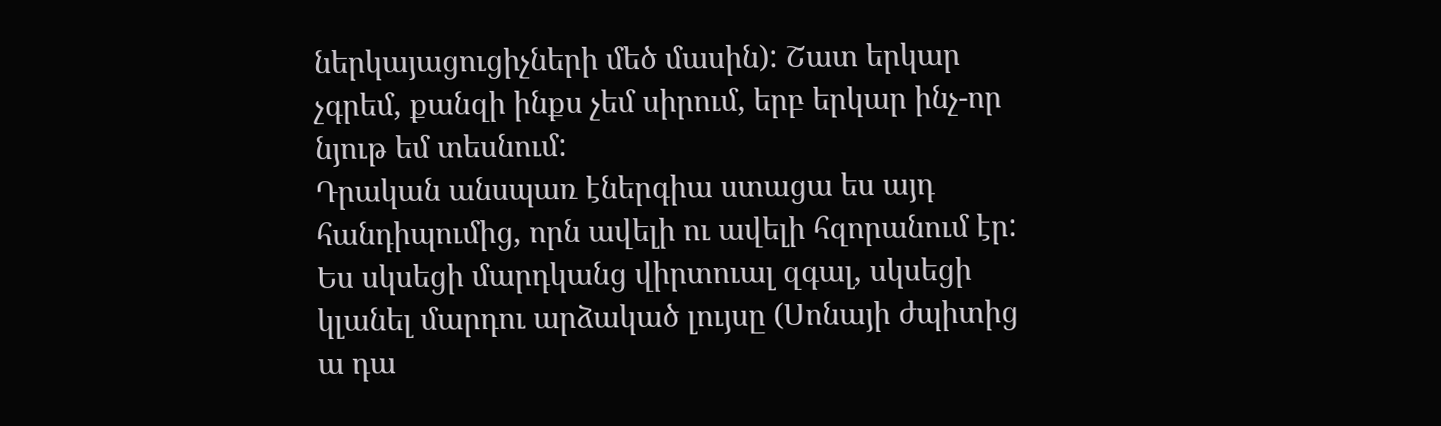ներկայացուցիչների մեծ մասին): Շատ երկար չգրեմ, քանզի ինքս չեմ սիրում, երբ երկար ինչ-որ նյութ եմ տեսնում:
Դրական անսպառ էներգիա ստացա ես այդ հանդիպումից, որն ավելի ու ավելի հզորանում էր: Ես սկսեցի մարդկանց վիրտուալ զգալ, սկսեցի կլանել մարդու արձակած լույսը (Սոնայի ժպիտից ա դա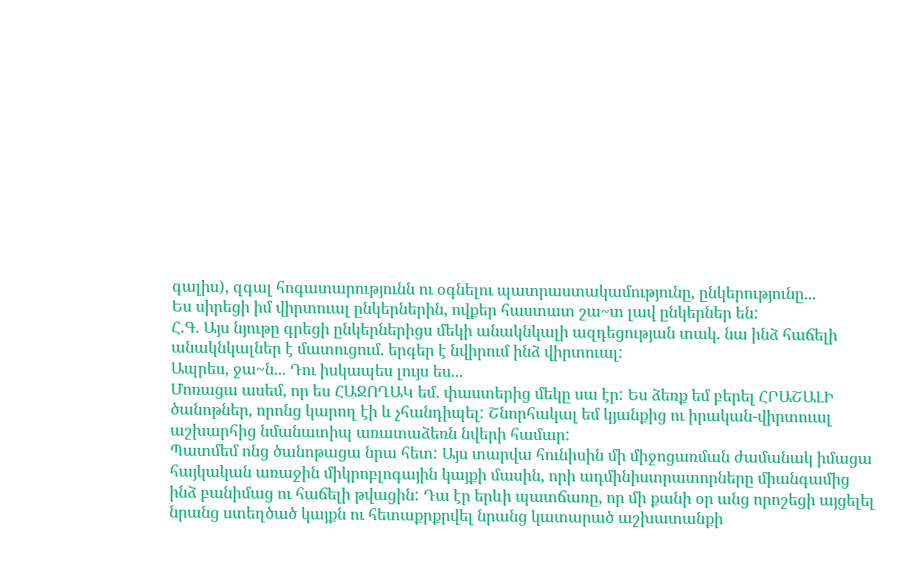գալիս), զգալ հոգատարությունն ու օգնելու պատրաստակամությունը, ընկերությունը...
Ես սիրեցի իմ վիրտուալ ընկերներին, ովքեր հաստատ շա~տ լավ ընկերներ են:
Հ.Գ. Այս նյութը գրեցի ընկերներիցս մեկի անակնկալի ազդեցության տակ. նա ինձ հաճելի անակնկալներ է մատուցում. երգեր է նվիրում ինձ վիրտուալ:
Ապրես, ջա~ն... Դու իսկապես լույս ես...
Մոռացա ասեմ, որ ես ՀԱՋՈՂԱԿ եմ. փաստերից մեկը սա էր: Ես ձեռք եմ բերել ՀՐԱՇԱԼԻ ծանոթներ, որոնց կարող էի և չհանդիպել: Շնորհակալ եմ կյանքից ու իրական-վիրտուալ աշխարհից նմանատիպ առատաձեռն նվերի համար:
Պատմեմ ոնց ծանոթացա նրա հետ: Այս տարվա հունիսին մի միջոցառման ժամանակ իմացա հայկական առաջին միկրոբլոգային կայքի մասին, որի ադմինիստրատորները միանգամից ինձ բանիմաց ու հաճելի թվացին: Դա էր երևի պատճառը, որ մի քանի օր անց որոշեցի այցելել նրանց ստեղծած կայքն ու հետաքրքրվել նրանց կատարած աշխատանքի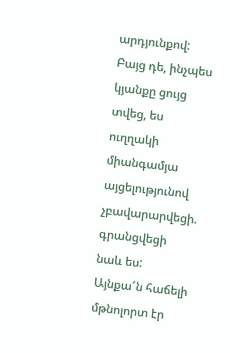արդյունքով: Բայց դե, ինչպես կյանքը ցույց տվեց, ես ուղղակի միանգամյա այցելությունով չբավարարվեցի. գրանցվեցի նաև ես: Այնքա՜ն հաճելի մթնոլորտ էր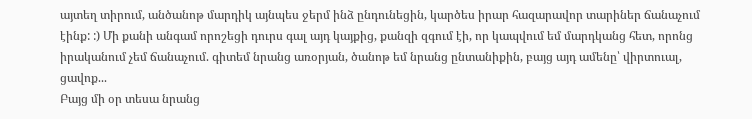այտեղ տիրում, անծանոթ մարդիկ այնպես ջերմ ինձ ընդունեցին, կարծես իրար հազարավոր տարիներ ճանաչում էինք: :) Մի քանի անգամ որոշեցի դուրս գալ այդ կայքից, քանզի զգում էի, որ կապվում եմ մարդկանց հետ, որոնց իրականում չեմ ճանաչում. գիտեմ նրանց առօրյան, ծանոթ եմ նրանց ընտանիքին, բայց այդ ամենը՝ վիրտուալ, ցավոք...
Բայց մի օր տեսա նրանց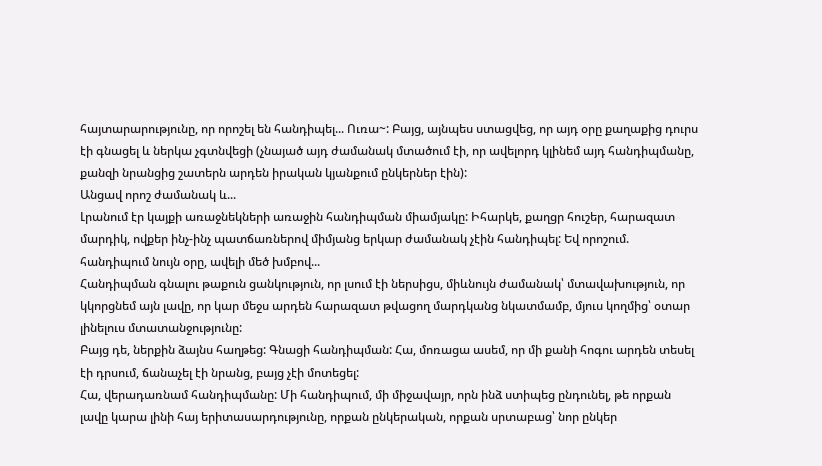հայտարարությունը, որ որոշել են հանդիպել... Ուռա~: Բայց, այնպես ստացվեց, որ այդ օրը քաղաքից դուրս էի գնացել և ներկա չգտնվեցի (չնայած այդ ժամանակ մտածում էի, որ ավելորդ կլինեմ այդ հանդիպմանը, քանզի նրանցից շատերն արդեն իրական կյանքում ընկերներ էին):
Անցավ որոշ ժամանակ և...
Լրանում էր կայքի առաջնեկների առաջին հանդիպման միամյակը: Իհարկե, քաղցր հուշեր, հարազատ մարդիկ, ովքեր ինչ-ինչ պատճառներով միմյանց երկար ժամանակ չէին հանդիպել: Եվ որոշում. հանդիպում նույն օրը, ավելի մեծ խմբով...
Հանդիպման գնալու թաքուն ցանկություն, որ լսում էի ներսիցս, միևնույն ժամանակ՝ մտավախություն, որ կկորցնեմ այն լավը, որ կար մեջս արդեն հարազատ թվացող մարդկանց նկատմամբ, մյուս կողմից՝ օտար լինելուս մտատանջությունը:
Բայց դե, ներքին ձայնս հաղթեց: Գնացի հանդիպման: Հա, մոռացա ասեմ, որ մի քանի հոգու արդեն տեսել էի դրսում, ճանաչել էի նրանց, բայց չէի մոտեցել:
Հա, վերադառնամ հանդիպմանը: Մի հանդիպում, մի միջավայր, որն ինձ ստիպեց ընդունել, թե որքան լավը կարա լինի հայ երիտասարդությունը, որքան ընկերական, որքան սրտաբաց՝ նոր ընկեր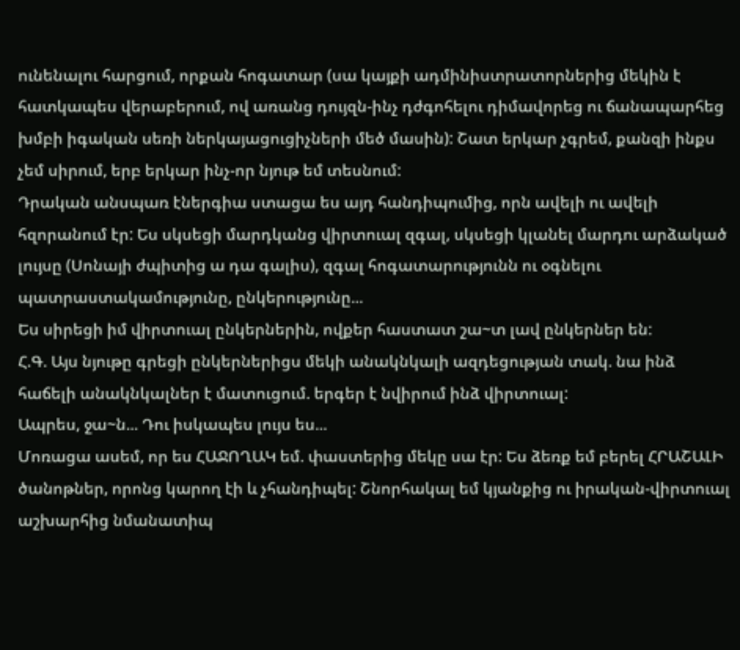ունենալու հարցում, որքան հոգատար (սա կայքի ադմինիստրատորներից մեկին է հատկապես վերաբերում, ով առանց դույզն-ինչ դժգոհելու դիմավորեց ու ճանապարհեց խմբի իգական սեռի ներկայացուցիչների մեծ մասին): Շատ երկար չգրեմ, քանզի ինքս չեմ սիրում, երբ երկար ինչ-որ նյութ եմ տեսնում:
Դրական անսպառ էներգիա ստացա ես այդ հանդիպումից, որն ավելի ու ավելի հզորանում էր: Ես սկսեցի մարդկանց վիրտուալ զգալ, սկսեցի կլանել մարդու արձակած լույսը (Սոնայի ժպիտից ա դա գալիս), զգալ հոգատարությունն ու օգնելու պատրաստակամությունը, ընկերությունը...
Ես սիրեցի իմ վիրտուալ ընկերներին, ովքեր հաստատ շա~տ լավ ընկերներ են:
Հ.Գ. Այս նյութը գրեցի ընկերներիցս մեկի անակնկալի ազդեցության տակ. նա ինձ հաճելի անակնկալներ է մատուցում. երգեր է նվիրում ինձ վիրտուալ:
Ապրես, ջա~ն... Դու իսկապես լույս ես...
Մոռացա ասեմ, որ ես ՀԱՋՈՂԱԿ եմ. փաստերից մեկը սա էր: Ես ձեռք եմ բերել ՀՐԱՇԱԼԻ ծանոթներ, որոնց կարող էի և չհանդիպել: Շնորհակալ եմ կյանքից ու իրական-վիրտուալ աշխարհից նմանատիպ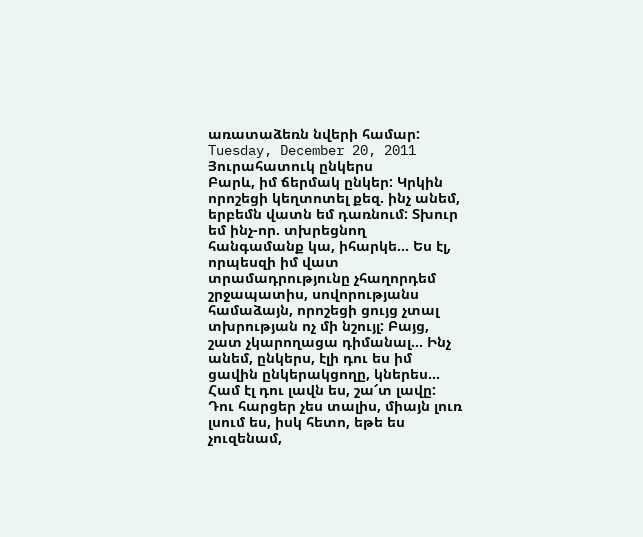առատաձեռն նվերի համար:
Tuesday, December 20, 2011
Յուրահատուկ ընկերս
Բարև, իմ ճերմակ ընկեր: Կրկին որոշեցի կեղտոտել քեզ. ինչ անեմ, երբեմն վատն եմ դառնում: Տխուր եմ ինչ-որ. տխրեցնող հանգամանք կա, իհարկե... Ես էլ, որպեսզի իմ վատ տրամադրությունը չհաղորդեմ շրջապատիս, սովորությանս համաձայն, որոշեցի ցույց չտալ տխրության ոչ մի նշույլ: Բայց, շատ չկարողացա դիմանալ... Ինչ անեմ, ընկերս, էլի դու ես իմ ցավին ընկերակցողը, կներես... Համ էլ դու լավն ես, շա՜տ լավը: Դու հարցեր չես տալիս, միայն լուռ լսում ես, իսկ հետո, եթե ես չուզենամ,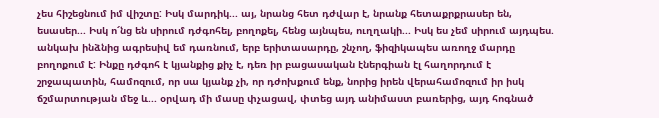չես հիշեցնում իմ վիշտը: Իսկ մարդիկ... այ, նրանց հետ դժվար է, նրանք հետաքրքրասեր են, եսասեր... Իսկ ո՜նց են սիրում դժգոհել, բողոքել, հենց այնպես, ուղղակի... Իսկ ես չեմ սիրում այդպես. անկախ ինձնից ագրեսիվ եմ դառնում, երբ երիտասարդը, շնչող, ֆիզիկապես առողջ մարդը բողոքում է: Ինքը դժգոհ է կյանքից քիչ է, դեռ իր բացասական էներգիան էլ հաղորդում է շրջապատին, համոզում, որ սա կյանք չի, որ դժոխքում ենք, նորից իրեն վերահամոզում իր իսկ ճշմարտության մեջ և... օրվադ մի մասը փչացավ, փտեց այդ անիմաստ բառերից, այդ հոգնած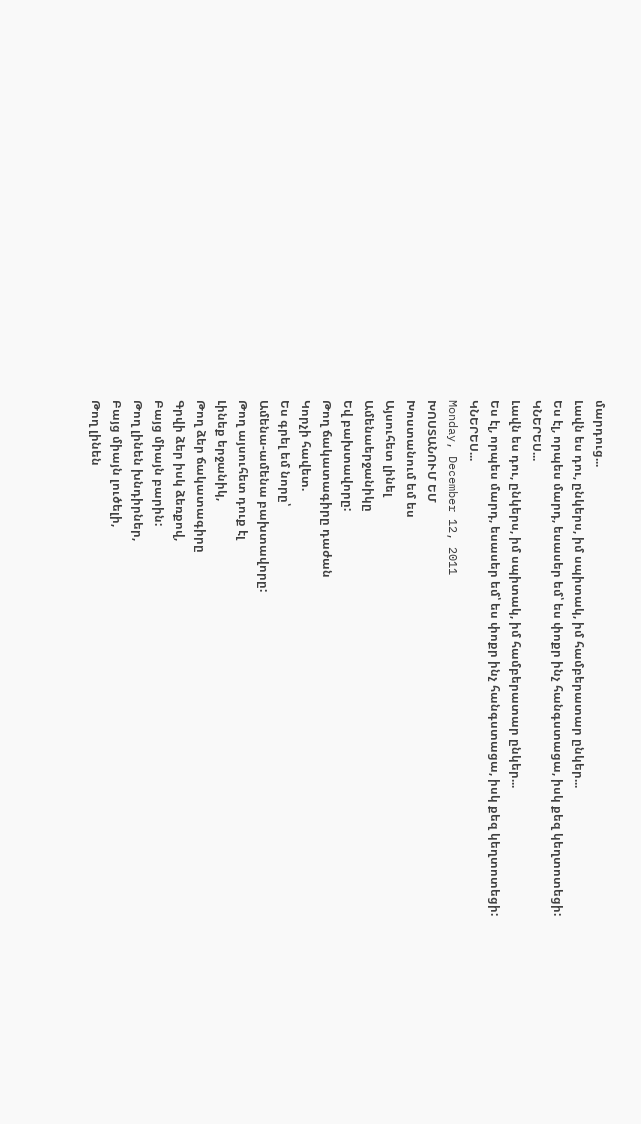մարդուց...
Լավն ես դու, ընկերս, իմ սպիտակ, իմ համբերատար ընկեր...
Ես էլ, որպես մարդ, եսասեր եմ՝ ես փոքր ինչ հանգստացա, իսկ քեզ կեղտոտեցի: ԿՆԵՐԵՍ...
Լավն ես դու, ընկերս, իմ սպիտակ, իմ համբերատար ընկեր...
Ես էլ, որպես մարդ, եսասեր եմ՝ ես փոքր ինչ հանգստացա, իսկ քեզ կեղտոտեցի: ԿՆԵՐԵՍ...
Monday, December 12, 2011
ԽՈՍՏԱՆՈՒՄ ԵՄ
Խոստանում եմ ես
Այսուհետ լինել
Ամենաերջանիկը
Եվ բախտավորը:
Թող ճակատագիրը դաժան
Կորչի հավետ.
Ես գրել եմ նորը՝
Ամենա-ամենա բախտավորը:
Թող այսուհետ դուք էլ
Լինեք երջանիկ,
Թող ձեր ճակատագիրը
Գրվի ձեր իսկ ձեռքով,
Բայց միայն բարին:
Թող լինեն խնդիրներ,
Բայց միայն լուծելի,
Թող լինեն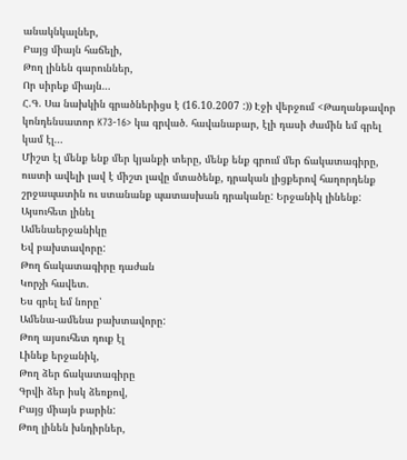անակնկալներ,
Բայց միայն հաճելի,
Թող լինեն գարուններ,
Որ սիրեք միայն...
Հ.Գ. Սա նախկին գրածներիցս է (16.10.2007 :)) Էջի վերջում <Թաղանթավոր կոնդենսատոր K73-16> կա գրված. հավանաբար, էլի դասի ժամին եմ գրել կամ էլ...
Միշտ էլ մենք ենք մեր կյանքի տերը, մենք ենք գրում մեր ճակատագիրը, ուստի ավելի լավ է միշտ լավը մտածենք, դրական լիցքերով հաղորդենք շրջապատին ու ստանանք պատասխան դրականը: Երջանիկ լինենք:
Այսուհետ լինել
Ամենաերջանիկը
Եվ բախտավորը:
Թող ճակատագիրը դաժան
Կորչի հավետ.
Ես գրել եմ նորը՝
Ամենա-ամենա բախտավորը:
Թող այսուհետ դուք էլ
Լինեք երջանիկ,
Թող ձեր ճակատագիրը
Գրվի ձեր իսկ ձեռքով,
Բայց միայն բարին:
Թող լինեն խնդիրներ,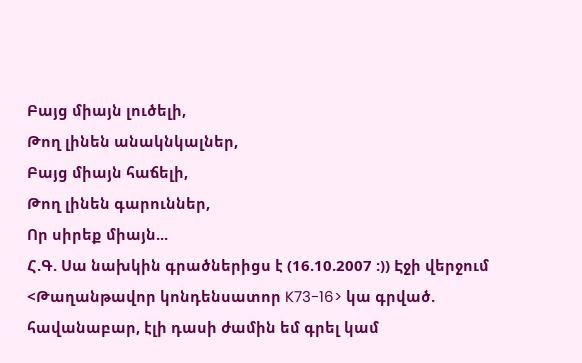Բայց միայն լուծելի,
Թող լինեն անակնկալներ,
Բայց միայն հաճելի,
Թող լինեն գարուններ,
Որ սիրեք միայն...
Հ.Գ. Սա նախկին գրածներիցս է (16.10.2007 :)) Էջի վերջում <Թաղանթավոր կոնդենսատոր K73-16> կա գրված. հավանաբար, էլի դասի ժամին եմ գրել կամ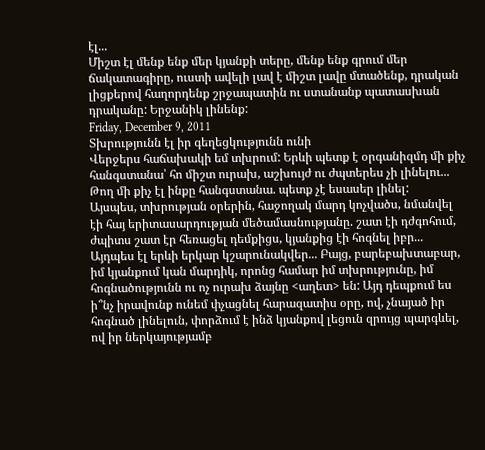էլ...
Միշտ էլ մենք ենք մեր կյանքի տերը, մենք ենք գրում մեր ճակատագիրը, ուստի ավելի լավ է միշտ լավը մտածենք, դրական լիցքերով հաղորդենք շրջապատին ու ստանանք պատասխան դրականը: Երջանիկ լինենք:
Friday, December 9, 2011
Տխրությունն էլ իր գեղեցկությունն ունի
Վերջերս հաճախակի եմ տխրում: Երևի պետք է օրգանիզմդ մի քիչ հանգստանա՝ հո միշտ ուրախ, աշխույժ ու ժպտերես չի լինելու... Թող մի քիչ էլ ինքը հանգստանա. պետք չէ եսասեր լինել:
Այսպես, տխրության օրերին, հաջողակ մարդ կոչվածս, նմանվել էի հայ երիտասարդության մեծամասնությանը. շատ էի դժգոհում, ժպիտս շատ էր հեռացել դեմքիցս, կյանքից էի հոգնել իբր...
Այդպես էլ երևի երկար կշարունակվեր... Բայց, բարեբախտաբար, իմ կյանքում կան մարդիկ, որոնց համար իմ տխրությունը, իմ հոգնածությունն ու ոչ ուրախ ձայնը <աղետ> են: Այդ դեպքում ես ի՞նչ իրավունք ունեմ փչացնել հարազատիս օրը, ով, չնայած իր հոգնած լինելուն, փորձում է ինձ կյանքով լեցուն զրույց պարգևել, ով իր ներկայությամբ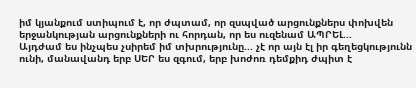իմ կյանքում ստիպում է, որ ժպտամ, որ զսպված արցունքներս փոխվեն երջանկության արցունքների ու հորդան, որ ես ուզենամ ԱՊՐԵԼ...
Այդժամ ես ինչպես չսիրեմ իմ տխրությունը... չէ որ այն էլ իր գեղեցկությունն ունի, մանավանդ երբ ՍԵՐ ես զգում, երբ խոժոռ դեմքիդ ժպիտ է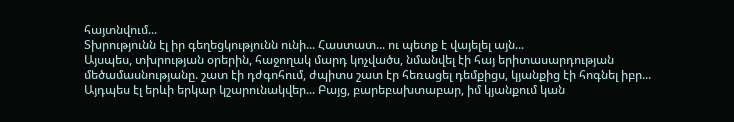հայտնվում...
Տխրությունն էլ իր գեղեցկությունն ունի... Հաստատ... ու պետք է վայելել այն...
Այսպես, տխրության օրերին, հաջողակ մարդ կոչվածս, նմանվել էի հայ երիտասարդության մեծամասնությանը. շատ էի դժգոհում, ժպիտս շատ էր հեռացել դեմքիցս, կյանքից էի հոգնել իբր...
Այդպես էլ երևի երկար կշարունակվեր... Բայց, բարեբախտաբար, իմ կյանքում կան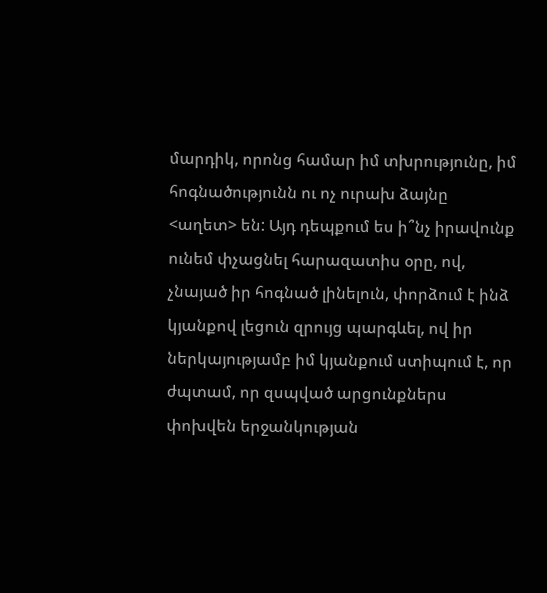մարդիկ, որոնց համար իմ տխրությունը, իմ հոգնածությունն ու ոչ ուրախ ձայնը <աղետ> են: Այդ դեպքում ես ի՞նչ իրավունք ունեմ փչացնել հարազատիս օրը, ով, չնայած իր հոգնած լինելուն, փորձում է ինձ կյանքով լեցուն զրույց պարգևել, ով իր ներկայությամբ իմ կյանքում ստիպում է, որ ժպտամ, որ զսպված արցունքներս փոխվեն երջանկության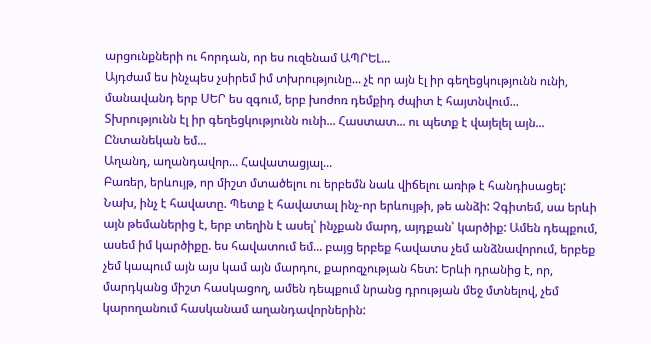արցունքների ու հորդան, որ ես ուզենամ ԱՊՐԵԼ...
Այդժամ ես ինչպես չսիրեմ իմ տխրությունը... չէ որ այն էլ իր գեղեցկությունն ունի, մանավանդ երբ ՍԵՐ ես զգում, երբ խոժոռ դեմքիդ ժպիտ է հայտնվում...
Տխրությունն էլ իր գեղեցկությունն ունի... Հաստատ... ու պետք է վայելել այն...
Ընտանեկան եմ...
Աղանդ, աղանդավոր... Հավատացյալ...
Բառեր, երևույթ, որ միշտ մտածելու ու երբեմն նաև վիճելու առիթ է հանդիսացել:
Նախ, ինչ է հավատը. Պետք է հավատալ ինչ-որ երևույթի, թե անձի: Չգիտեմ, սա երևի այն թեմաներից է, երբ տեղին է ասել՝ ինչքան մարդ, այդքան՝ կարծիք: Ամեն դեպքում, ասեմ իմ կարծիքը. ես հավատում եմ... բայց երբեք հավատս չեմ անձնավորում, երբեք չեմ կապում այն այս կամ այն մարդու, քարոզչության հետ: Երևի դրանից է, որ, մարդկանց միշտ հասկացող, ամեն դեպքում նրանց դրության մեջ մտնելով, չեմ կարողանում հասկանամ աղանդավորներին: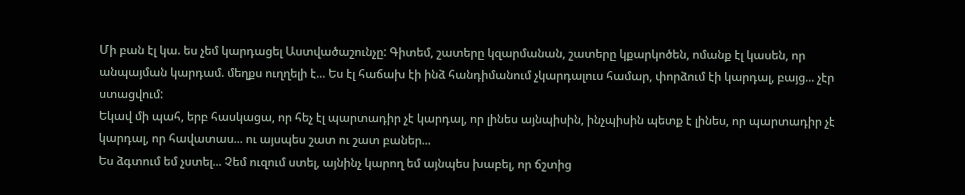Մի բան էլ կա. ես չեմ կարդացել Աստվածաշունչը: Գիտեմ, շատերը կզարմանան, շատերը կքարկոծեն, ոմանք էլ կասեն, որ անպայման կարդամ. մեղքս ուղղելի է... Ես էլ հաճախ էի ինձ հանդիմանում չկարդալուս համար, փորձում էի կարդալ, բայց... չէր ստացվում:
Եկավ մի պահ, երբ հասկացա, որ հեչ էլ պարտադիր չէ կարդալ, որ լինես այնպիսին, ինչպիսին պետք է լինես, որ պարտադիր չէ կարդալ, որ հավատաս... ու այսպես շատ ու շատ բաներ...
Ես ձգտում եմ չստել... Չեմ ուզում ստել, այնինչ կարող եմ այնպես խաբել, որ ճշտից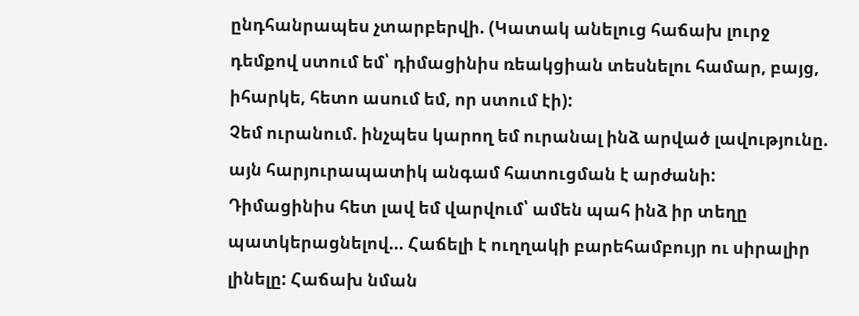ընդհանրապես չտարբերվի. (Կատակ անելուց հաճախ լուրջ դեմքով ստում եմ՝ դիմացինիս ռեակցիան տեսնելու համար, բայց, իհարկե, հետո ասում եմ, որ ստում էի):
Չեմ ուրանում. ինչպես կարող եմ ուրանալ ինձ արված լավությունը. այն հարյուրապատիկ անգամ հատուցման է արժանի:
Դիմացինիս հետ լավ եմ վարվում՝ ամեն պահ ինձ իր տեղը պատկերացնելով... Հաճելի է ուղղակի բարեհամբույր ու սիրալիր լինելը: Հաճախ նման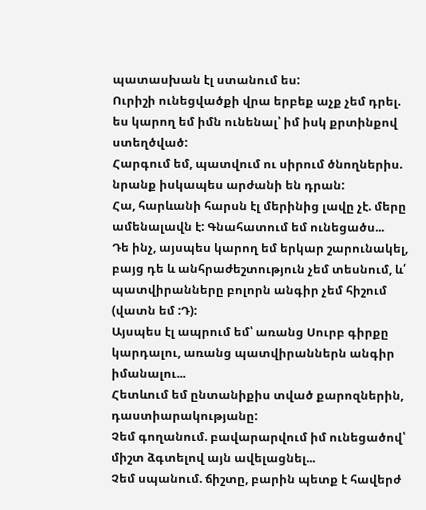պատասխան էլ ստանում ես:
Ուրիշի ունեցվածքի վրա երբեք աչք չեմ դրել. ես կարող եմ իմն ունենալ՝ իմ իսկ քրտինքով ստեղծված:
Հարգում եմ, պատվում ու սիրում ծնողներիս. նրանք իսկապես արժանի են դրան:
Հա, հարևանի հարսն էլ մերինից լավը չէ. մերը ամենալավն է: Գնահատում եմ ունեցածս...
Դե ինչ, այսպես կարող եմ երկար շարունակել, բայց դե և անհրաժեշտություն չեմ տեսնում, և՛ պատվիրանները բոլորն անգիր չեմ հիշում (վատն եմ :Դ):
Այսպես էլ ապրում եմ՝ առանց Սուրբ գիրքը կարդալու, առանց պատվիրաններն անգիր իմանալու...
Հետևում եմ ընտանիքիս տված քարոզներին, դաստիարակությանը:
Չեմ գողանում. բավարարվում իմ ունեցածով՝ միշտ ձգտելով այն ավելացնել...
Չեմ սպանում. ճիշտը, բարին պետք է հավերժ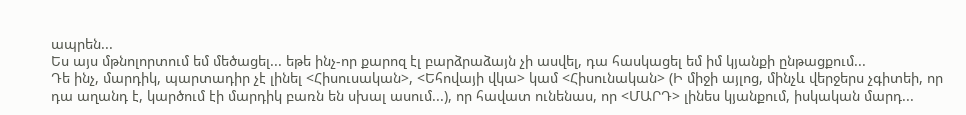ապրեն...
Ես այս մթնոլորտում եմ մեծացել... եթե ինչ-որ քարոզ էլ բարձրաձայն չի ասվել, դա հասկացել եմ իմ կյանքի ընթացքում...
Դե ինչ, մարդիկ, պարտադիր չէ լինել <Հիսուսական>, <Եհովայի վկա> կամ <Հիսունական> (Ի միջի այլոց, մինչև վերջերս չգիտեի, որ դա աղանդ է, կարծում էի մարդիկ բառն են սխալ ասում...), որ հավատ ունենաս, որ <ՄԱՐԴ> լինես կյանքում, իսկական մարդ...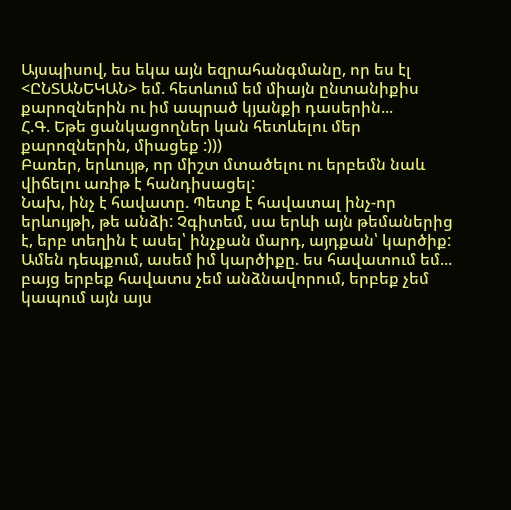Այսպիսով, ես եկա այն եզրահանգմանը, որ ես էլ <ԸՆՏԱՆԵԿԱՆ> եմ. հետևում եմ միայն ընտանիքիս քարոզներին ու իմ ապրած կյանքի դասերին...
Հ.Գ. Եթե ցանկացողներ կան հետևելու մեր քարոզներին, միացեք :)))
Բառեր, երևույթ, որ միշտ մտածելու ու երբեմն նաև վիճելու առիթ է հանդիսացել:
Նախ, ինչ է հավատը. Պետք է հավատալ ինչ-որ երևույթի, թե անձի: Չգիտեմ, սա երևի այն թեմաներից է, երբ տեղին է ասել՝ ինչքան մարդ, այդքան՝ կարծիք: Ամեն դեպքում, ասեմ իմ կարծիքը. ես հավատում եմ... բայց երբեք հավատս չեմ անձնավորում, երբեք չեմ կապում այն այս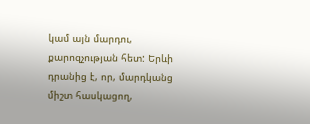կամ այն մարդու, քարոզչության հետ: Երևի դրանից է, որ, մարդկանց միշտ հասկացող,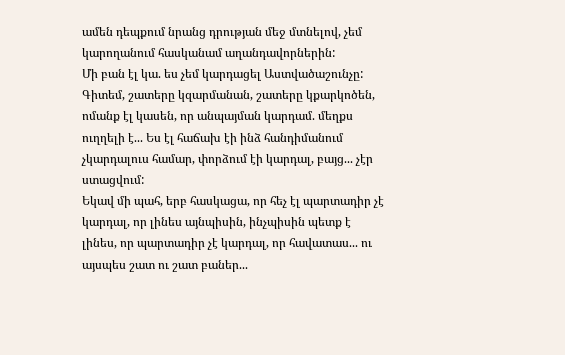ամեն դեպքում նրանց դրության մեջ մտնելով, չեմ կարողանում հասկանամ աղանդավորներին:
Մի բան էլ կա. ես չեմ կարդացել Աստվածաշունչը: Գիտեմ, շատերը կզարմանան, շատերը կքարկոծեն, ոմանք էլ կասեն, որ անպայման կարդամ. մեղքս ուղղելի է... Ես էլ հաճախ էի ինձ հանդիմանում չկարդալուս համար, փորձում էի կարդալ, բայց... չէր ստացվում:
Եկավ մի պահ, երբ հասկացա, որ հեչ էլ պարտադիր չէ կարդալ, որ լինես այնպիսին, ինչպիսին պետք է լինես, որ պարտադիր չէ կարդալ, որ հավատաս... ու այսպես շատ ու շատ բաներ...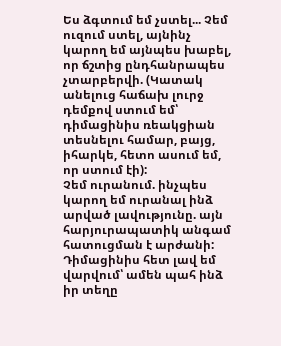Ես ձգտում եմ չստել... Չեմ ուզում ստել, այնինչ կարող եմ այնպես խաբել, որ ճշտից ընդհանրապես չտարբերվի. (Կատակ անելուց հաճախ լուրջ դեմքով ստում եմ՝ դիմացինիս ռեակցիան տեսնելու համար, բայց, իհարկե, հետո ասում եմ, որ ստում էի):
Չեմ ուրանում. ինչպես կարող եմ ուրանալ ինձ արված լավությունը. այն հարյուրապատիկ անգամ հատուցման է արժանի:
Դիմացինիս հետ լավ եմ վարվում՝ ամեն պահ ինձ իր տեղը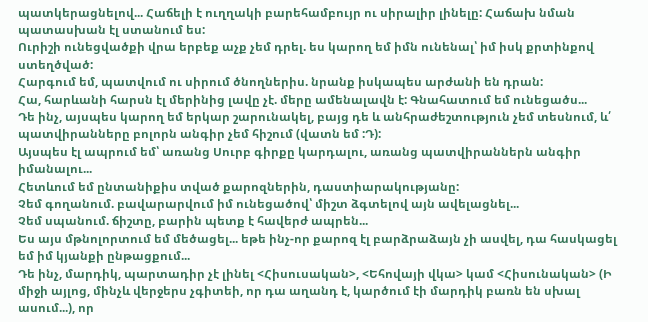պատկերացնելով... Հաճելի է ուղղակի բարեհամբույր ու սիրալիր լինելը: Հաճախ նման պատասխան էլ ստանում ես:
Ուրիշի ունեցվածքի վրա երբեք աչք չեմ դրել. ես կարող եմ իմն ունենալ՝ իմ իսկ քրտինքով ստեղծված:
Հարգում եմ, պատվում ու սիրում ծնողներիս. նրանք իսկապես արժանի են դրան:
Հա, հարևանի հարսն էլ մերինից լավը չէ. մերը ամենալավն է: Գնահատում եմ ունեցածս...
Դե ինչ, այսպես կարող եմ երկար շարունակել, բայց դե և անհրաժեշտություն չեմ տեսնում, և՛ պատվիրանները բոլորն անգիր չեմ հիշում (վատն եմ :Դ):
Այսպես էլ ապրում եմ՝ առանց Սուրբ գիրքը կարդալու, առանց պատվիրաններն անգիր իմանալու...
Հետևում եմ ընտանիքիս տված քարոզներին, դաստիարակությանը:
Չեմ գողանում. բավարարվում իմ ունեցածով՝ միշտ ձգտելով այն ավելացնել...
Չեմ սպանում. ճիշտը, բարին պետք է հավերժ ապրեն...
Ես այս մթնոլորտում եմ մեծացել... եթե ինչ-որ քարոզ էլ բարձրաձայն չի ասվել, դա հասկացել եմ իմ կյանքի ընթացքում...
Դե ինչ, մարդիկ, պարտադիր չէ լինել <Հիսուսական>, <Եհովայի վկա> կամ <Հիսունական> (Ի միջի այլոց, մինչև վերջերս չգիտեի, որ դա աղանդ է, կարծում էի մարդիկ բառն են սխալ ասում...), որ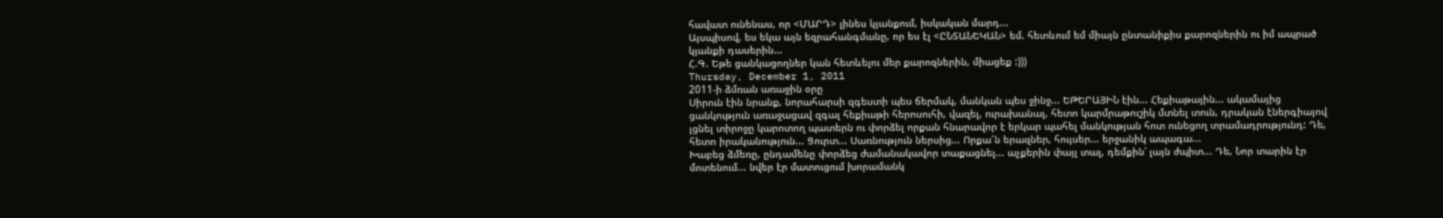հավատ ունենաս, որ <ՄԱՐԴ> լինես կյանքում, իսկական մարդ...
Այսպիսով, ես եկա այն եզրահանգմանը, որ ես էլ <ԸՆՏԱՆԵԿԱՆ> եմ. հետևում եմ միայն ընտանիքիս քարոզներին ու իմ ապրած կյանքի դասերին...
Հ.Գ. Եթե ցանկացողներ կան հետևելու մեր քարոզներին, միացեք :)))
Thursday, December 1, 2011
2011-ի ձմռան առաջին օրը
Սիրուն էին նրանք, նորահարսի զգեստի պես ճերմակ, մանկան պես ջինջ... ԵԹԵՐԱՅԻՆ էին... Հեքիաթային... ակամայից ցանկություն առաջացավ զգալ հեքիաթի հերոսուհի, վազել, ուրախանալ, հետո կարմրաթուշիկ մտնել տուն, դրական էներգիայով լցնել տիրոջը կարոտող պատերն ու փորձել որքան հնարավոր է երկար պահել մանկության հոտ ունեցող տրամադրությունդ: Դե, հետո իրականություն... Ցուրտ... Սառնություն ներսից... Որքա՜ն երազներ, հույսեր... երջանիկ ապագա...
Խաբեց ձմեռը, ընդամենը փորձեց ժամանակավոր տաքացնել... աչքերին փայլ տալ, դեմքին՝ լայն ժպիտ... Դե, Նոր տարին էր մոտենում... նվեր էր մատուցում խորամանկ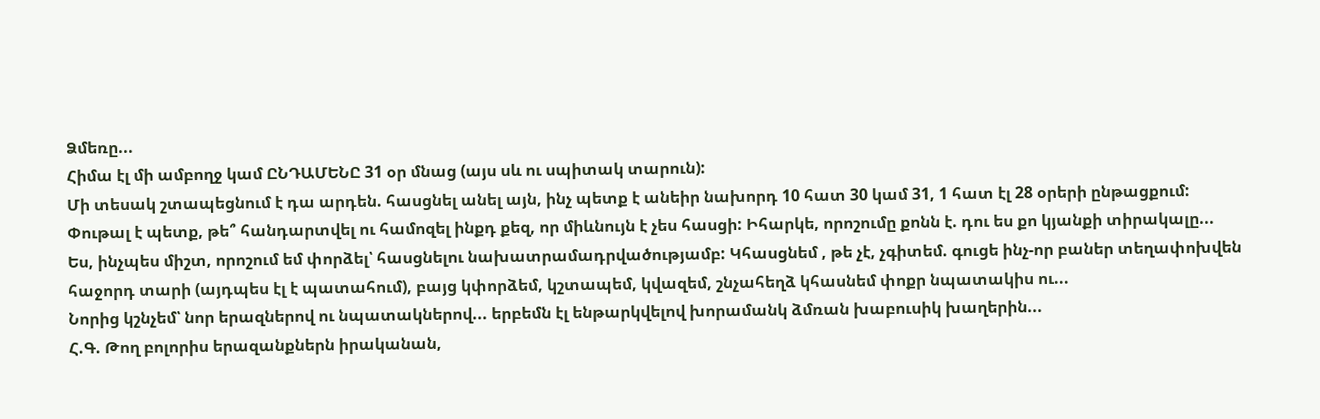Ձմեռը...
Հիմա էլ մի ամբողջ կամ ԸՆԴԱՄԵՆԸ 31 օր մնաց (այս սև ու սպիտակ տարուն):
Մի տեսակ շտապեցնում է դա արդեն. հասցնել անել այն, ինչ պետք է անեիր նախորդ 10 հատ 30 կամ 31, 1 հատ էլ 28 օրերի ընթացքում: Փութալ է պետք, թե՞ հանդարտվել ու համոզել ինքդ քեզ, որ միևնույն է չես հասցի: Իհարկե, որոշումը քոնն է. դու ես քո կյանքի տիրակալը...
Ես, ինչպես միշտ, որոշում եմ փորձել՝ հասցնելու նախատրամադրվածությամբ: Կհասցնեմ , թե չէ, չգիտեմ. գուցե ինչ-որ բաներ տեղափոխվեն հաջորդ տարի (այդպես էլ է պատահում), բայց կփորձեմ, կշտապեմ, կվազեմ, շնչահեղձ կհասնեմ փոքր նպատակիս ու...
Նորից կշնչեմ՝ նոր երազներով ու նպատակներով... երբեմն էլ ենթարկվելով խորամանկ ձմռան խաբուսիկ խաղերին...
Հ.Գ. Թող բոլորիս երազանքներն իրականան,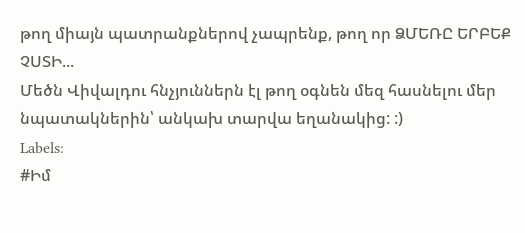թող միայն պատրանքներով չապրենք, թող որ ՁՄԵՌԸ ԵՐԲԵՔ ՉՍՏԻ...
Մեծն Վիվալդու հնչյուններն էլ թող օգնեն մեզ հասնելու մեր նպատակներին՝ անկախ տարվա եղանակից: :)
Labels:
#Իմ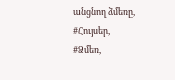անցնող ձմեռը,
#Հույսեր,
#Ձմեռ,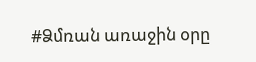#Ձմռան առաջին օրը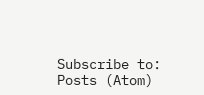Subscribe to:
Posts (Atom)